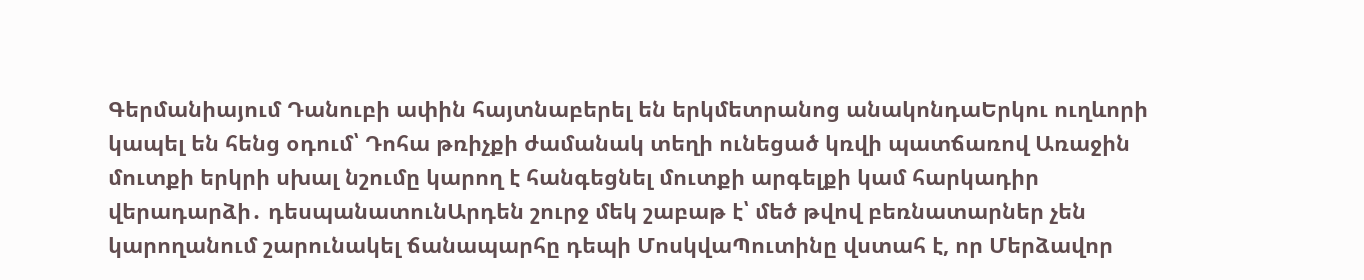Գերմանիայում Դանուբի ափին հայտնաբերել են երկմետրանոց անակոնդաԵրկու ուղևորի կապել են հենց օդում՝ Դոհա թռիչքի ժամանակ տեղի ունեցած կռվի պատճառով Առաջին մուտքի երկրի սխալ նշումը կարող է հանգեցնել մուտքի արգելքի կամ հարկադիր վերադարձի․ դեսպանատունԱրդեն շուրջ մեկ շաբաթ է՝ մեծ թվով բեռնատարներ չեն կարողանում շարունակել ճանապարհը դեպի ՄոսկվաՊուտինը վստահ է, որ Մերձավոր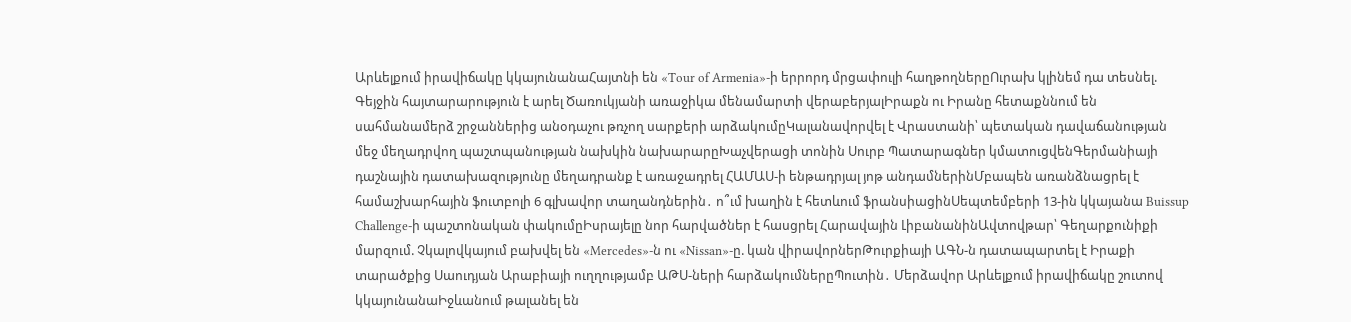Արևելքում իրավիճակը կկայունանաՀայտնի են «Tour of Armenia»-ի երրորդ մրցափուլի հաղթողներըՈւրախ կլինեմ դա տեսնել. Գեյջին հայտարարություն է արել Ծառուկյանի առաջիկա մենամարտի վերաբերյալԻրաքն ու Իրանը հետաքննում են սահմանամերձ շրջաններից անօդաչու թռչող սարքերի արձակումըԿալանավորվել է Վրաստանի՝ պետական դավաճանության մեջ մեղադրվող պաշտպանության նախկին նախարարըԽաչվերացի տոնին Սուրբ Պատարագներ կմատուցվենԳերմանիայի դաշնային դատախազությունը մեղադրանք է առաջադրել ՀԱՄԱՍ-ի ենթադրյալ յոթ անդամներինՄբապեն առանձնացրել է համաշխարհային ֆուտբոլի 6 գլխավոր տաղանդներին․ ո՞ւմ խաղին է հետևում ֆրանսիացինՍեպտեմբերի 13-ին կկայանա Buissup Challenge-ի պաշտոնական փակումըԻսրայելը նոր հարվածներ է հասցրել Հարավային ԼիբանանինԱվտովթար՝ Գեղարքունիքի մարզում. Չկալովկայում բախվել են «Mercedes»-ն ու «Nissan»-ը. կան վիրավորներԹուրքիայի ԱԳՆ-ն դատապարտել է Իրաքի տարածքից Սաուդյան Արաբիայի ուղղությամբ ԱԹՍ-ների հարձակումներըՊուտին․ Մերձավոր Արևելքում իրավիճակը շուտով կկայունանաԻջևանում թալանել են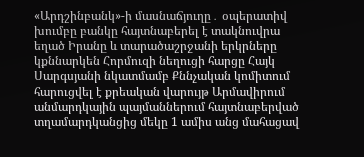«Արդշինբանկ»-ի մասնաճյուղը․ օպերատիվ խումբը բանկը հայտնաբերել է տակնուվրա եղած Իրանը և տարածաշրջանի երկրները կքննարկեն Հորմուզի նեղուցի հարցը Հայկ Սարգսյանի նկատմամբ Քննչական կոմիտում հարուցվել է քրեական վարույթ Արմավիրում անմարդկային պայմաններում հայտնաբերված տղամարդկանցից մեկը 1 ամիս անց մահացավ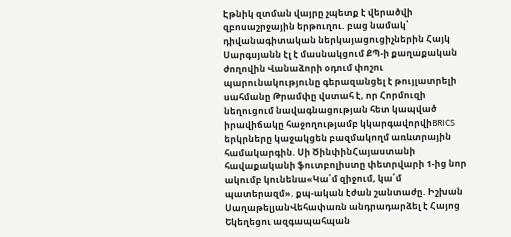Էթնիկ զտման վայրը չպետք է վերածվի զբոսաշրջային երթուղու. բաց նամակ՝ դիվանագիտական ներկայացուցիչներին Հայկ Սարգսյանն էլ է մասնակցում ՔՊ-ի քաղաքական ժողովին Վանաձորի օդում փոշու պարունակությունը գերազանցել է թույլատրելի սահմանը Թրամփը վստահ է, որ Հորմուզի նեղուցում նավագնացության հետ կապված իրավիճակը հաջողությամբ կկարգավորվիBRICS երկրները կաջակցեն բազմակողմ առևտրային համակարգին. Սի ԾինփինՀայաստանի հավաքականի ֆուտբոլիստը փետրվարի 1-ից նոր ակումբ կունենա«Կա՛մ զիջում, կա՛մ պատերազմ». քպ-ական էժան շանտաժը. Իշխան ՍաղաթելյանՎեհափառն անդրադարձել է Հայոց Եկեղեցու ազգապահպան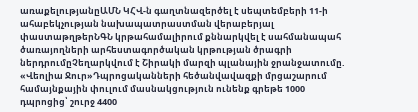առաքելությանըԱՄՆ ԿՀՎ-ն գաղտնազերծել է սեպտեմբերի 11-ի ահաբեկչության նախապատրաստման վերաբերյալ փաստաթղթերՆԳՆ կրթահամալիրում քննարկվել է սահմանապահ ծառայողների արհեստագործական կրթության ծրագրի ներդրումըՉեղարկվում է Շիրակի մարզի պլանային ջրանջատումը. «Վեոլիա Ջուր»Դպրոցականների հեծանվավազքի մրցաշարում համայնքային փուլում մասնակցություն ունենք գրեթե 1000 դպրոցից՝ շուրջ 4400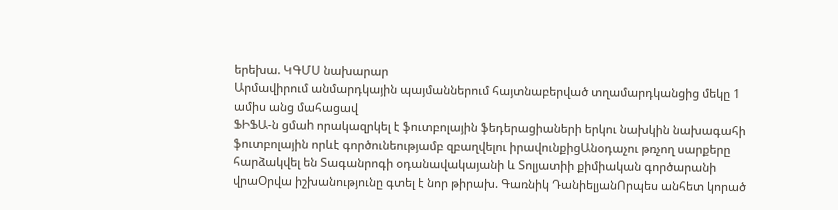երեխա. ԿԳՄՍ նախարար
Արմավիրում անմարդկային պայմաններում հայտնաբերված տղամարդկանցից մեկը 1 ամիս անց մահացավ
ՖԻՖԱ-ն ցմաh որակազրկել է ֆուտբոլային ֆեդերացիաների երկու նախկին նախագահի ֆուտբոլային որևէ գործունեությամբ զբաղվելու իրավունքիցԱնօդաչու թռչող սարքերը հարձակվել են Տագանրոգի օդանավակայանի և Տոլյատիի քիմիական գործարանի վրաՕրվա իշխանությունը գտել է նոր թիրախ. Գառնիկ ԴանիելյանՈրպես անհետ կորած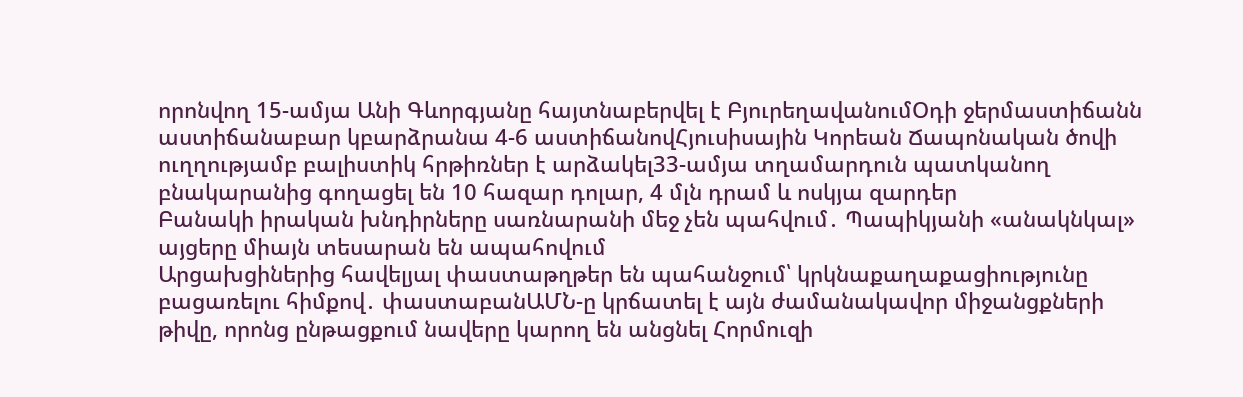որոնվող 15-ամյա Անի Գևորգյանը հայտնաբերվել է ԲյուրեղավանումՕդի ջերմաստիճանն աստիճանաբար կբարձրանա 4-6 աստիճանովՀյուսիսային Կորեան Ճապոնական ծովի ուղղությամբ բալիստիկ հրթիռներ է արձակել33-ամյա տղամարդուն պատկանող բնակարանից գողացել են 10 հազար դոլար, 4 մլն դրամ և ոսկյա զարդեր
Բանակի իրական խնդիրները սառնարանի մեջ չեն պահվում․ Պապիկյանի «անակնկալ» այցերը միայն տեսարան են ապահովում
Արցախցիներից հավելյալ փաստաթղթեր են պահանջում՝ կրկնաքաղաքացիությունը բացառելու հիմքով․ փաստաբանԱՄՆ-ը կրճատել է այն ժամանակավոր միջանցքների թիվը, որոնց ընթացքում նավերը կարող են անցնել Հորմուզի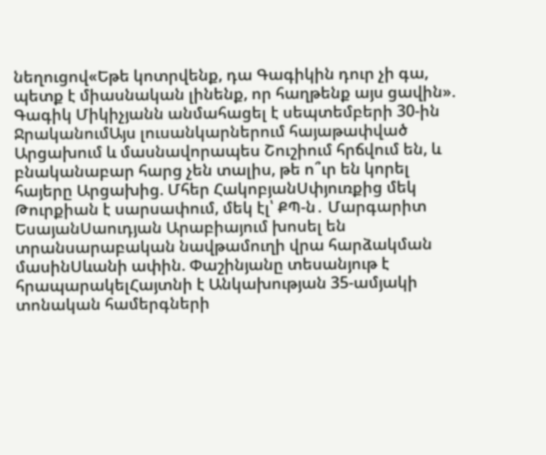նեղուցով«Եթե կոտրվենք, դա Գագիկին դուր չի գա, պետք է միասնական լինենք, որ հաղթենք այս ցավին». Գագիկ Միկիչյանն անմահացել է սեպտեմբերի 30-ին ՋրականումԱյս լուսանկարներում հայաթափված Արցախում և մասնավորապես Շուշիում հրճվում են, և բնականաբար հարց չեն տալիս, թե ո՞ւր են կորել հայերը Արցախից. Մհեր ՀակոբյանՍփյուռքից մեկ Թուրքիան է սարսափում, մեկ էլ՝ ՔՊ-ն․ Մարգարիտ ԵսայանՍաուդյան Արաբիայում խոսել են տրանսարաբական նավթամուղի վրա հարձակման մասինՍևանի ափին. Փաշինյանը տեսանյութ է հրապարակելՀայտնի է Անկախության 35-ամյակի տոնական համերգների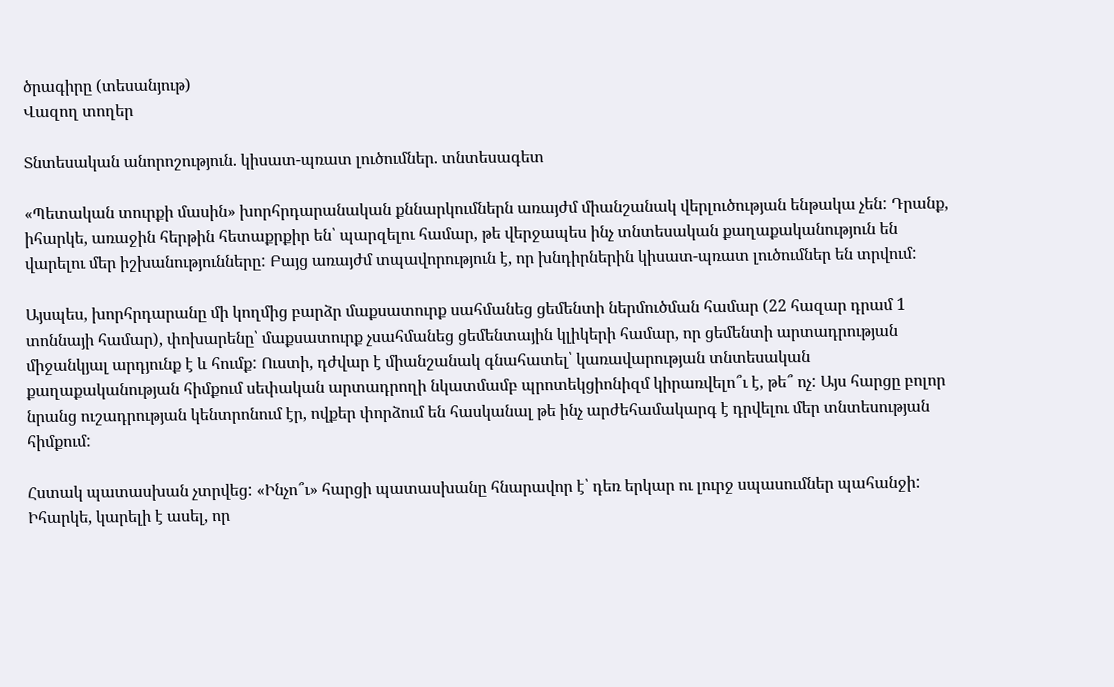ծրագիրը (տեսանյութ)
Վազող տողեր

Տնտեսական անորոշություն. կիսատ-պռատ լուծումներ. տնտեսագետ

«Պետական տուրքի մասին» խորհրդարանական քննարկումներն առայժմ միանշանակ վերլուծության ենթակա չեն: Դրանք, իհարկե, առաջին հերթին հետաքրքիր են՝ պարզելու համար, թե վերջապես ինչ տնտեսական քաղաքականություն են վարելու մեր իշխանությունները: Բայց առայժմ տպավորություն է, որ խնդիրներին կիսատ-պռատ լուծումներ են տրվում:

Այսպես, խորհրդարանը մի կողմից բարձր մաքսատուրք սահմանեց ցեմենտի ներմուծման համար (22 հազար դրամ 1 տոննայի համար), փոխարենը՝ մաքսատուրք չսահմանեց ցեմենտային կլիկերի համար, որ ցեմենտի արտադրության միջանկյալ արդյունք է և հումք: Ուստի, դժվար է միանշանակ գնահատել՝ կառավարության տնտեսական քաղաքականության հիմքում սեփական արտադրողի նկատմամբ պրոտեկցիոնիզմ կիրառվելո՞ւ է, թե՞ ոչ: Այս հարցը բոլոր նրանց ուշադրության կենտրոնում էր, ովքեր փորձում են հասկանալ թե ինչ արժեհամակարգ է դրվելու մեր տնտեսության հիմքում:

Հստակ պատասխան չտրվեց: «Ինչո՞ւ» հարցի պատասխանը հնարավոր է՝ դեռ երկար ու լուրջ սպասումներ պահանջի: Իհարկե, կարելի է ասել, որ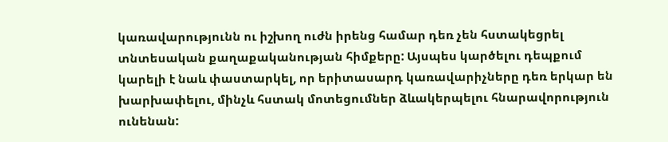կառավարությունն ու իշխող ուժն իրենց համար դեռ չեն հստակեցրել տնտեսական քաղաքականության հիմքերը: Այսպես կարծելու դեպքում կարելի է նաև փաստարկել, որ երիտասարդ կառավարիչները դեռ երկար են խարխափելու, մինչև հստակ մոտեցումներ ձևակերպելու հնարավորություն ունենան: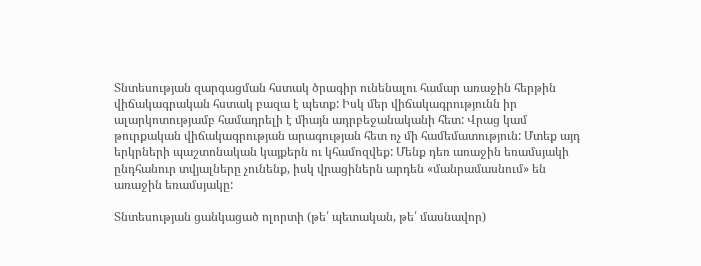Տնտեսության զարգացման հստակ ծրագիր ունենալու համար առաջին հերթին վիճակագրական հստակ բազա է պետք: Իսկ մեր վիճակագրությունն իր ալարկոտությամբ համադրելի է միայն ադրբեջանականի հետ: Վրաց կամ թուրքական վիճակագրության արագության հետ ոչ մի համեմատություն: Մտեք այդ երկրների պաշտոնական կայքերն ու կհամոզվեք: Մենք դեռ առաջին եռամսյակի ընդհանուր տվյալները չունենք, իսկ վրացիներն արդեն «մանրամասնում» են առաջին եռամսյակը:

Տնտեսության ցանկացած ոլորտի (թե՛ պետական, թե՛ մասնավոր)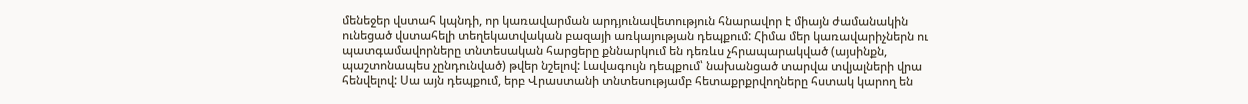մենեջեր վստահ կպնդի, որ կառավարման արդյունավետություն հնարավոր է միայն ժամանակին ունեցած վստահելի տեղեկատվական բազայի առկայության դեպքում: Հիմա մեր կառավարիչներն ու պատգամավորները տնտեսական հարցերը քննարկում են դեռևս չհրապարակված (այսինքն, պաշտոնապես չընդունված) թվեր նշելով: Լավագույն դեպքում՝ նախանցած տարվա տվյալների վրա հենվելով: Սա այն դեպքում, երբ Վրաստանի տնտեսությամբ հետաքրքրվողները հստակ կարող են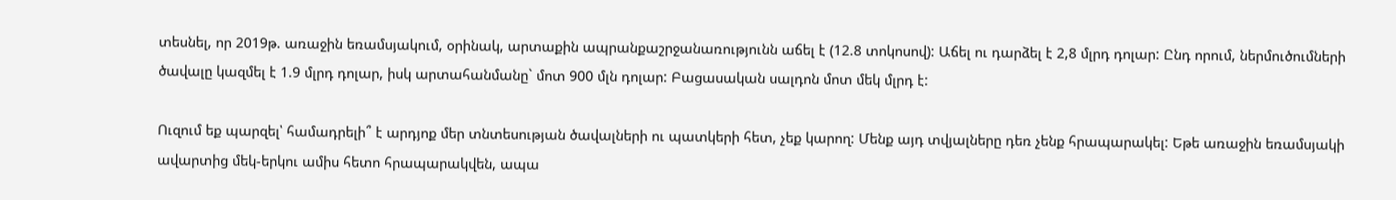տեսնել, որ 2019թ. առաջին եռամսյակում, օրինակ, արտաքին ապրանքաշրջանառությունն աճել է (12.8 տոկոսով): Աճել ու դարձել է 2,8 մլրդ դոլար: Ընդ որում, ներմուծումների ծավալը կազմել է 1.9 մլրդ դոլար, իսկ արտահանմանը` մոտ 900 մլն դոլար: Բացասական սալդոն մոտ մեկ մլրդ է:

Ուզում եք պարզել՝ համադրելի՞ է արդյոք մեր տնտեսության ծավալների ու պատկերի հետ, չեք կարող: Մենք այդ տվյալները դեռ չենք հրապարակել: Եթե առաջին եռամսյակի ավարտից մեկ-երկու ամիս հետո հրապարակվեն, ապա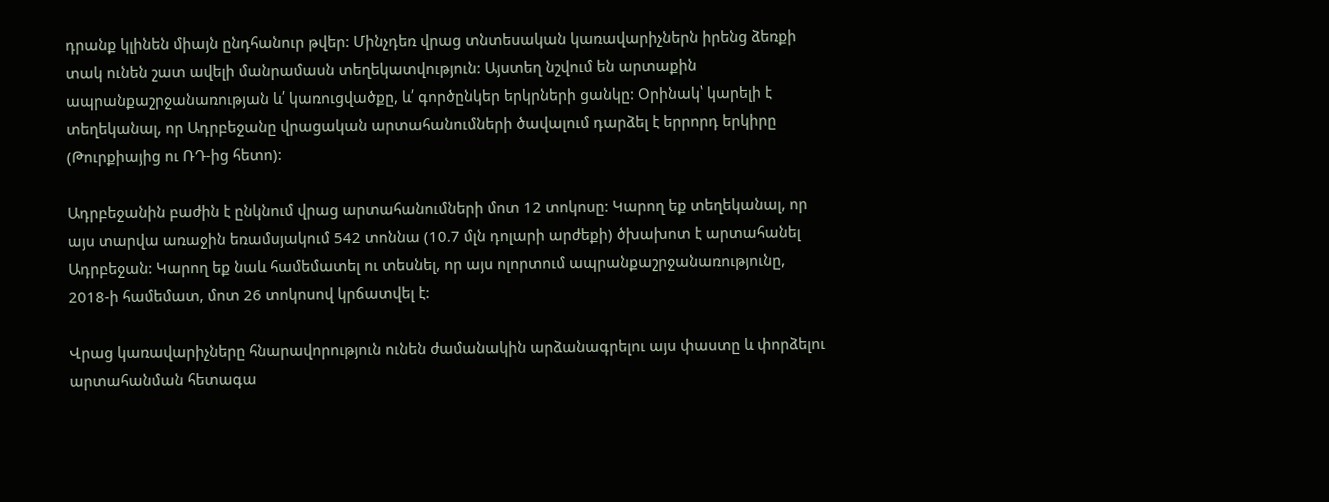դրանք կլինեն միայն ընդհանուր թվեր: Մինչդեռ վրաց տնտեսական կառավարիչներն իրենց ձեռքի տակ ունեն շատ ավելի մանրամասն տեղեկատվություն: Այստեղ նշվում են արտաքին ապրանքաշրջանառության և՛ կառուցվածքը, և՛ գործընկեր երկրների ցանկը: Օրինակ՝ կարելի է տեղեկանալ, որ Ադրբեջանը վրացական արտահանումների ծավալում դարձել է երրորդ երկիրը (Թուրքիայից ու ՌԴ-ից հետո):

Ադրբեջանին բաժին է ընկնում վրաց արտահանումների մոտ 12 տոկոսը: Կարող եք տեղեկանալ, որ այս տարվա առաջին եռամսյակում 542 տոննա (10.7 մլն դոլարի արժեքի) ծխախոտ է արտահանել Ադրբեջան: Կարող եք նաև համեմատել ու տեսնել, որ այս ոլորտում ապրանքաշրջանառությունը, 2018-ի համեմատ, մոտ 26 տոկոսով կրճատվել է:

Վրաց կառավարիչները հնարավորություն ունեն ժամանակին արձանագրելու այս փաստը և փորձելու արտահանման հետագա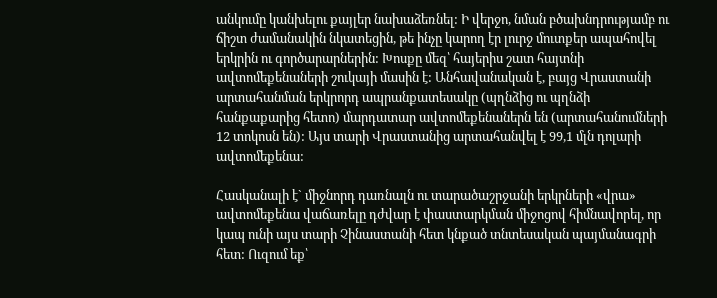անկումը կանխելու քայլեր նախաձեռնել: Ի վերջո, նման բծախնդրությամբ ու ճիշտ ժամանակին նկատեցին, թե ինչը կարող էր լուրջ մուտքեր ապահովել երկրին ու գործարարներին: Խոսքը մեզ՝ հայերիս շատ հայտնի ավտոմեքենաների շուկայի մասին է: Անհավանական է, բայց Վրաստանի արտահանման երկրորդ ապրանքատեսակը (պղնձից ու պղնձի հանքաքարից հետո) մարդատար ավտոմեքենաներն են (արտահանումների 12 տոկոսն են): Այս տարի Վրաստանից արտահանվել է 99,1 մլն դոլարի ավտոմեքենա:

Հասկանալի է` միջնորդ դառնալն ու տարածաշրջանի երկրների «վրա» ավտոմեքենա վաճառելը դժվար է փաստարկման միջոցով հիմնավորել, որ կապ ունի այս տարի Չինաստանի հետ կնքած տնտեսական պայմանագրի հետ: Ուզում եք՝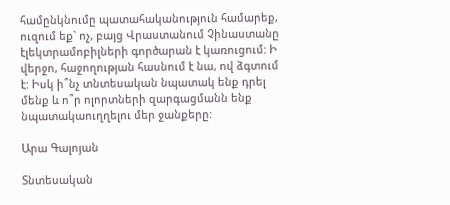համընկնումը պատահականություն համարեք, ուզում եք` ոչ, բայց Վրաստանում Չինաստանը էլեկտրամոբիլների գործարան է կառուցում: Ի վերջո, հաջողության հասնում է նա, ով ձգտում է: Իսկ ի՞նչ տնտեսական նպատակ ենք դրել մենք և ո՞ր ոլորտների զարգացմանն ենք նպատակաուղղելու մեր ջանքերը:

Արա Գալոյան

Տնտեսական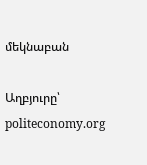մեկնաբան

Աղբյուրը՝ politeconomy.org